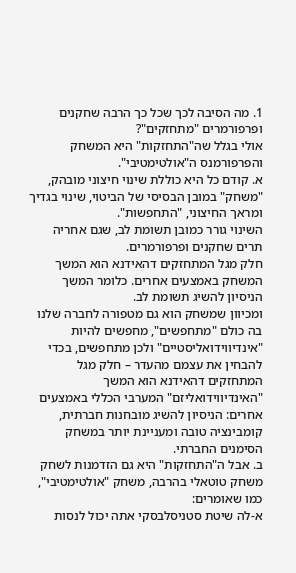1. מה הסיבה לכך שכל כך הרבה שחקנים ופרפורמרים "מתחזקים"?
אולי בגלל שה"התחזקות" היא המשחק והפרפורמנס ה"אולטימטיבי".
א. קודם כל היא כוללת שינוי חיצוני מובהק, "משחק" במובן הבסיסי של הביטוי, שינוי בגדיך ומראך החיצוני, "התחפשות".
השינוי גורר כמובן תשומת לב, שגם אחריה תרים שחקנים ופרפורמרים.
חלק מגל המתחזקים דהאידנא הוא המשך המשחק באמצעים אחרים. כלומר המשך הניסיון להשיג תשומת לב.
ומכיוון שמשחק הוא גם מטפורה לחברה שלנו בה כולם "מתחפשים", מחפשים להיות "אינדיווידואליסטיים" ולכן מתחפשים, בכדי להבחין את עצמם מהעדר – חלק מגל המתחזקים דהאידנא הוא המשך "האינדיווידואליזם" המערבי הכללי באמצעים אחרים: הניסיון להשיג מובחנות חברתית, קומבינציה טובה ומעניינת יותר במשחק הסימנים החברתי.
ב. אבל ה"התחזקות" היא גם הזדמנות לשחק משחק טוטאלי בהרבה, משחק "אולטימטיבי", כמו שאומרים:
א-לה שיטת סטניסלבסקי אתה יכול לנסות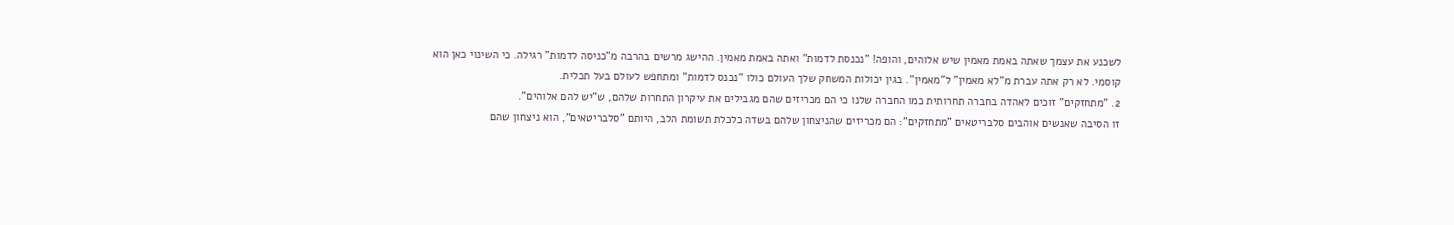לשכנע את עצמך שאתה באמת מאמין שיש אלוהים, והופה! "נכנסת לדמות" ואתה באמת מאמין. ההישג מרשים בהרבה מ"כניסה לדמות" רגילה. כי השינוי כאן הוא קוסמי. לא רק אתה עברת מ"לא מאמין" ל"מאמין". בגין יכולות המשחק שלך העולם כולו "נכנס לדמות" ומתחפש לעולם בעל תכלית.
2. "מתחזקים" זוכים לאהדה בחברה תחרותית כמו החברה שלנו כי הם מכריזים שהם מגבילים את עיקרון התחרות שלהם, ש"יש להם אלוהים".
זו הסיבה שאנשים אוהבים סלבריטאים "מתחזקים": הם מכריזים שהניצחון שלהם בשדה כלכלת תשומת הלב, היותם "סלבריטאים", הוא ניצחון שהם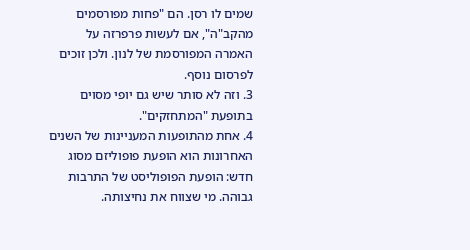שמים לו רסן. הם "פחות מפורסמים מהקב"ה", אם לעשות פרפרזה על האמרה המפורסמת של לנון. ולכן זוכים לפרסום נוסף.
3. וזה לא סותר שיש גם יופי מסוים בתופעת "המתחזקים".
4. אחת מהתופעות המעניינות של השנים האחרונות הוא הופעת פופוליזם מסוג חדש: הופעת הפופוליסט של התרבות גבוהה. מי שצווח את נחיצותה.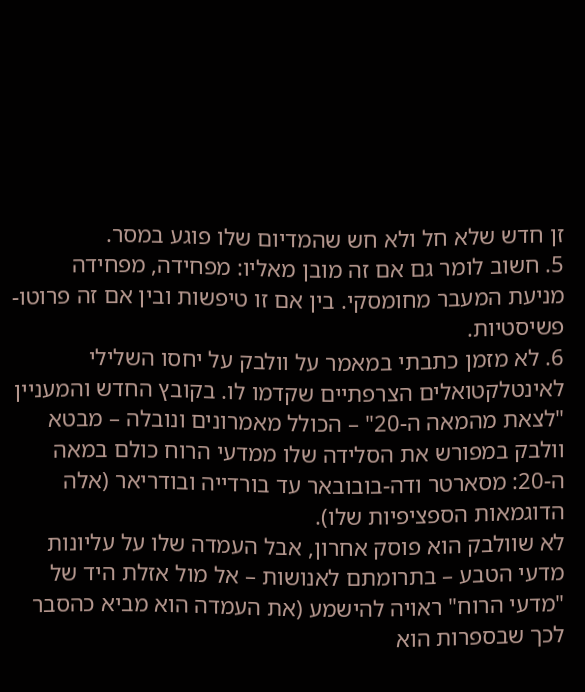זן חדש שלא חל ולא חש שהמדיום שלו פוגע במסר.
5. חשוב לומר גם אם זה מובן מאליו: מפחידה, מפחידה מניעת המעבר מחומסקי. בין אם זו טיפשות ובין אם זה פרוטו-פשיסטיות.
6. לא מזמן כתבתי במאמר על וולבק על יחסו השלילי לאינטלקטואלים הצרפתיים שקדמו לו. בקובץ החדש והמעניין "לצאת מהמאה ה-20" – הכולל מאמרונים ונובלה – מבטא וולבק במפורש את הסלידה שלו ממדעי הרוח כולם במאה ה-20: מסארטר ודה-בובובאר עד בורדייה ובודריאר (אלה הדוגמאות הספציפיות שלו).
לא שוולבק הוא פוסק אחרון, אבל העמדה שלו על עליונות מדעי הטבע – בתרומתם לאנושות – אל מול אזלת היד של "מדעי הרוח" ראויה להישמע (את העמדה הוא מביא כהסבר לכך שבספרות הוא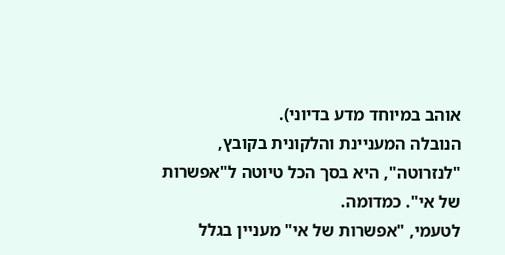אוהב במיוחד מדע בדיוני).
הנובלה המעניינת והלקונית בקובץ, "לנזרוטה", היא בסך הכל טיוטה ל"אפשרות של אי". כמדומה.
לטעמי, "אפשרות של אי" מעניין בגלל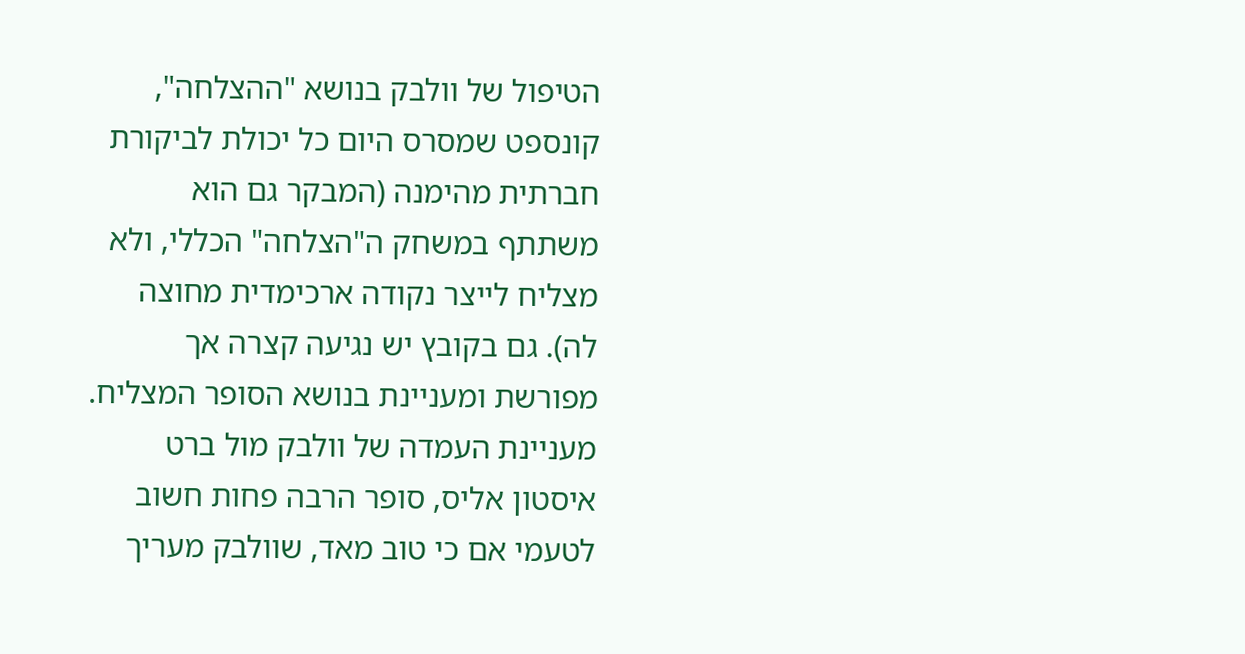הטיפול של וולבק בנושא "ההצלחה", קונספט שמסרס היום כל יכולת לביקורת חברתית מהימנה (המבקר גם הוא משתתף במשחק ה"הצלחה" הכללי, ולא מצליח לייצר נקודה ארכימדית מחוצה לה). גם בקובץ יש נגיעה קצרה אך מפורשת ומעניינת בנושא הסופר המצליח.
מעניינת העמדה של וולבק מול ברט איסטון אליס, סופר הרבה פחות חשוב לטעמי אם כי טוב מאד, שוולבק מעריך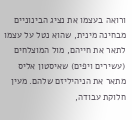ורואה בעצמו את נציג הבינוניים מבחינה מינית, שהוא נטל על עצמו לתאר את חייהם, מול המוצלחים (עשירים ויפים) שאיסטון אליס מתאר את הניהיליזם שלהם. מעין חלוקת עבודה,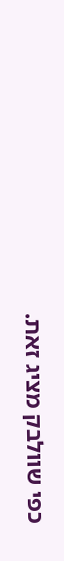כפי שוולבק מציג זאת.